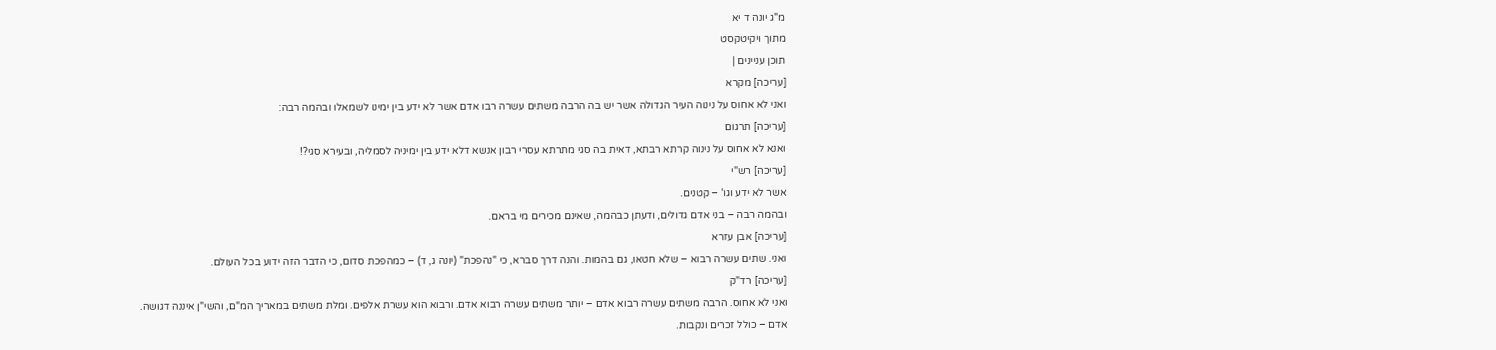מ"ג יונה ד יא
מתוך ויקיטקסט
תוכן עניינים |
[עריכה] מקרא
ואני לא אחוס על נינוה העיר הגדולה אשר יש בה הרבה משתים עשרה רבו אדם אשר לא ידע בין ימינו לשמאלו ובהמה רבה:
[עריכה] תרגום
ואנא לא אחוס על נינוה קרתא רבתא, דאית בה סגי מתרתא עסרי רבון אנשא דלא ידע בין ימיניה לסמליה, ובעירא סגי?!
[עריכה] רש"י
אשר לא ידע וגו' – קטנים.
ובהמה רבה – בני אדם גדולים, ודעתן כבהמה, שאינם מכירים מי בראם.
[עריכה] אבן עזרא
ואני. שתים עשרה רבוא – שלא חטאו, גם בהמות. והנה דרך סברא, כי "נהפכת" (יונה ג, ד) – כמהפכת סדום, כי הדבר הזה ידוע בכל העולם.
[עריכה] רד"ק
ואני לא אחוס. הרבה משתים עשרה רבוא אדם – יותר משתים עשרה רבוא אדם. ורבוא הוא עשרת אלפים. ומלת משתים במאריך המ"ם, והשי"ן איננה דגושה.
אדם – כולל זכרים ונקבות.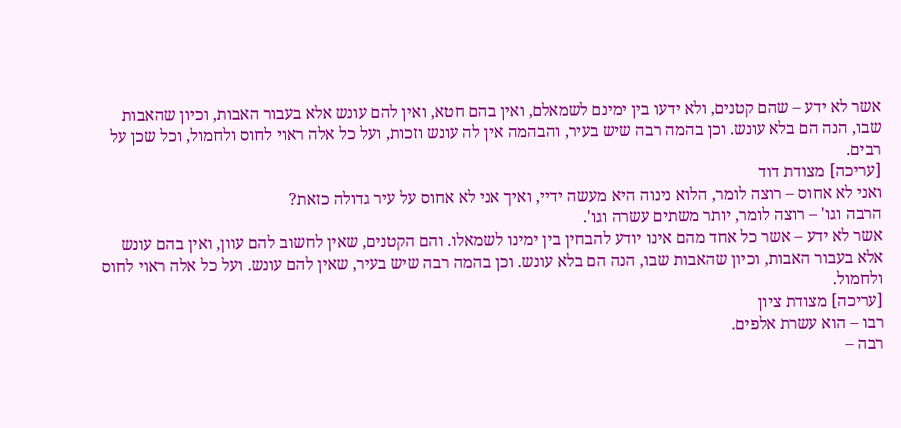אשר לא ידע – שהם קטנים, ולא ידעו בין ימינם לשמאלם, ואין בהם חטא, ואין להם עונש אלא בעבור האבות, וכיון שהאבות שבו, הנה הם בלא עונש. וכן בהמה רבה שיש בעיר, והבהמה אין לה עונש וזכות, ועל כל אלה ראוי לחוס ולחמול, וכל שכן על רבים.
[עריכה] מצודת דוד
ואני לא אחוס – רוצה לומר, הלוא נינוה היא מעשה ידיי, ואיך אני לא אחוס על עיר גדולה כזאת?
הרבה וגו' – רוצה לומר, יותר משתים עשרה וגו'.
אשר לא ידע – אשר כל אחד מהם אינו יודע להבחין בין ימינו לשמאלו. והם הקטנים, שאין לחשוב להם עוון, ואין בהם עונש אלא בעבור האבות, וכיון שהאבות שבו, הנה הם בלא עונש. וכן בהמה רבה שיש בעיר, שאין להם עונש. ועל כל אלה ראוי לחוס ולחמול.
[עריכה] מצודת ציון
רבו – הוא עשרת אלפים.
רבה –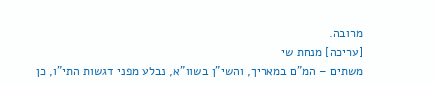מרובה.
[עריכה] מנחת שי
משתים – המ"ם במאריך, והשי"ן בשוו"א, נבלע מפני דגשות התי"ו, כן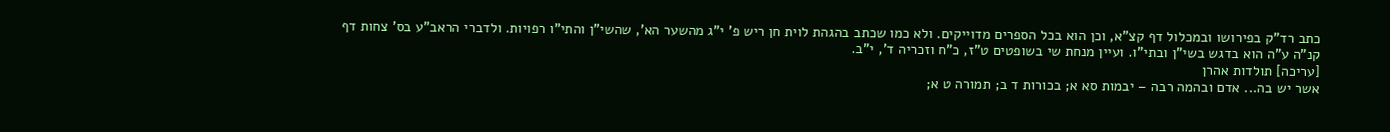כתב רד"ק בפירושו ובמכלול דף קצ"א, וכן הוא בכל הספרים מדוייקים. ולא כמו שכתב בהגהת לוית חן ריש פ' י"ג מהשער הא', שהשי"ן והתי"ו רפויות. ולדברי הראב"ע בס' צחות דף קנ"ה ע"ה הוא בדגש בשי"ן ובתי"ו. ועיין מנחת שי בשופטים ט"ז, כ"ח וזכריה ד', י"ב.
[עריכה] תולדות אהרן
אשר יש בה... אדם ובהמה רבה – יבמות סא א; בכורות ד ב; תמורה ט א;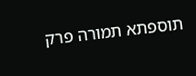תוספתא תמורה פרק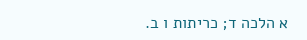א הלכה ד; כריתות ו ב.